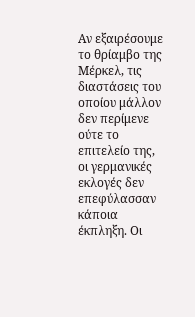Αν εξαιρέσουμε το θρίαμβο της Μέρκελ, τις διαστάσεις του οποίου μάλλον δεν περίμενε ούτε το επιτελείο της, οι γερμανικές εκλογές δεν επεφύλασσαν κάποια έκπληξη. Οι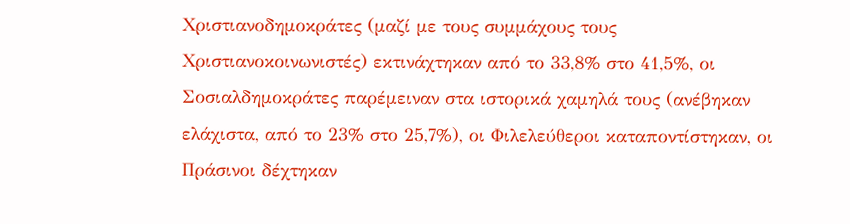Χριστιανοδημοκράτες (μαζί με τους συμμάχους τους Χριστιανοκοινωνιστές) εκτινάχτηκαν από το 33,8% στο 41,5%, οι Σοσιαλδημοκράτες παρέμειναν στα ιστορικά χαμηλά τους (ανέβηκαν ελάχιστα, από το 23% στο 25,7%), οι Φιλελεύθεροι καταποντίστηκαν, οι Πράσινοι δέχτηκαν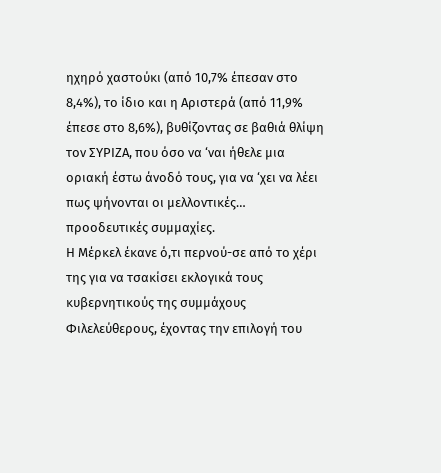ηχηρό χαστούκι (από 10,7% έπεσαν στο 8,4%), το ίδιο και η Αριστερά (από 11,9% έπεσε στο 8,6%), βυθίζοντας σε βαθιά θλίψη τον ΣΥΡΙΖΑ, που όσο να ‘ναι ήθελε μια οριακή έστω άνοδό τους, για να ‘χει να λέει πως ψήνονται οι μελλοντικές… προοδευτικές συμμαχίες.
Η Μέρκελ έκανε ό,τι περνού-σε από το χέρι της για να τσακίσει εκλογικά τους κυβερνητικούς της συμμάχους Φιλελεύθερους, έχοντας την επιλογή του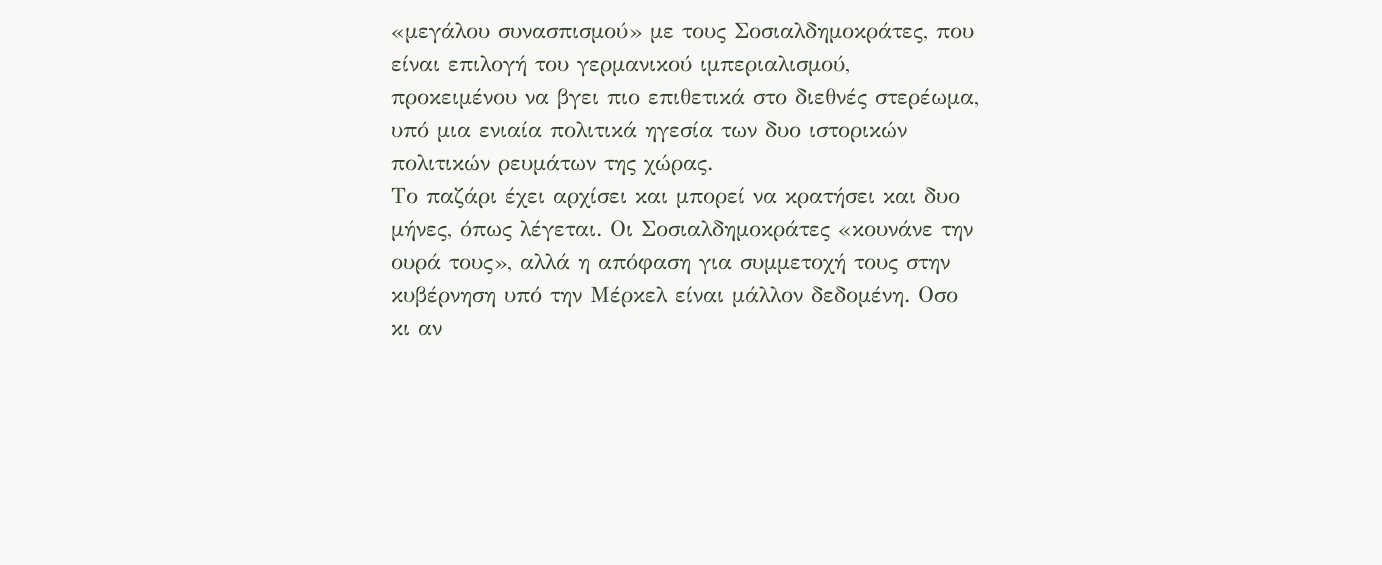«μεγάλου συνασπισμού» με τους Σοσιαλδημοκράτες, που είναι επιλογή του γερμανικού ιμπεριαλισμού, προκειμένου να βγει πιο επιθετικά στο διεθνές στερέωμα, υπό μια ενιαία πολιτικά ηγεσία των δυο ιστορικών πολιτικών ρευμάτων της χώρας.
Το παζάρι έχει αρχίσει και μπορεί να κρατήσει και δυο μήνες, όπως λέγεται. Οι Σοσιαλδημοκράτες «κουνάνε την ουρά τους», αλλά η απόφαση για συμμετοχή τους στην κυβέρνηση υπό την Μέρκελ είναι μάλλον δεδομένη. Οσο κι αν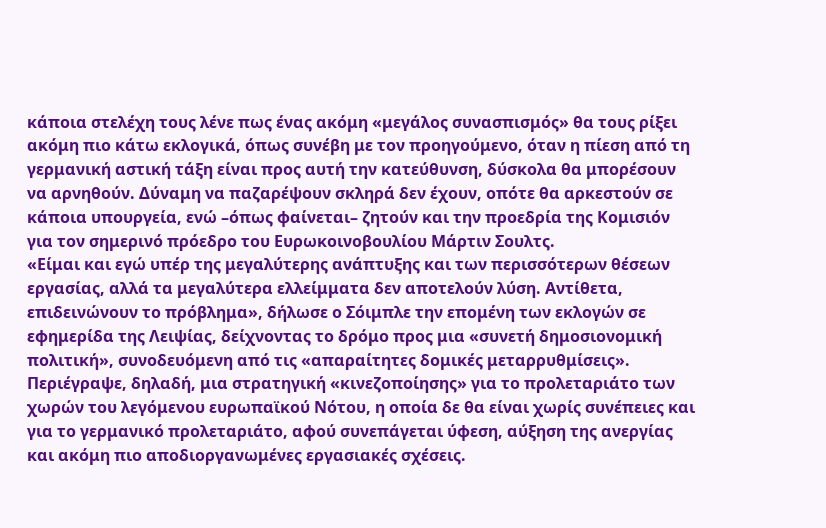κάποια στελέχη τους λένε πως ένας ακόμη «μεγάλος συνασπισμός» θα τους ρίξει ακόμη πιο κάτω εκλογικά, όπως συνέβη με τον προηγούμενο, όταν η πίεση από τη γερμανική αστική τάξη είναι προς αυτή την κατεύθυνση, δύσκολα θα μπορέσουν να αρνηθούν. Δύναμη να παζαρέψουν σκληρά δεν έχουν, οπότε θα αρκεστούν σε κάποια υπουργεία, ενώ –όπως φαίνεται– ζητούν και την προεδρία της Κομισιόν για τον σημερινό πρόεδρο του Ευρωκοινοβουλίου Μάρτιν Σουλτς.
«Είμαι και εγώ υπέρ της μεγαλύτερης ανάπτυξης και των περισσότερων θέσεων εργασίας, αλλά τα μεγαλύτερα ελλείμματα δεν αποτελούν λύση. Αντίθετα, επιδεινώνουν το πρόβλημα», δήλωσε ο Σόιμπλε την επομένη των εκλογών σε εφημερίδα της Λειψίας, δείχνοντας το δρόμο προς μια «συνετή δημοσιονομική πολιτική», συνοδευόμενη από τις «απαραίτητες δομικές μεταρρυθμίσεις». Περιέγραψε, δηλαδή, μια στρατηγική «κινεζοποίησης» για το προλεταριάτο των χωρών του λεγόμενου ευρωπαϊκού Νότου, η οποία δε θα είναι χωρίς συνέπειες και για το γερμανικό προλεταριάτο, αφού συνεπάγεται ύφεση, αύξηση της ανεργίας και ακόμη πιο αποδιοργανωμένες εργασιακές σχέσεις.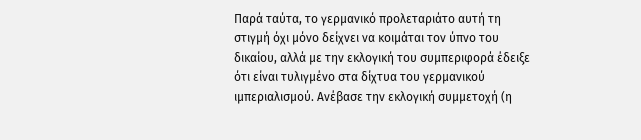Παρά ταύτα, το γερμανικό προλεταριάτο αυτή τη στιγμή όχι μόνο δείχνει να κοιμάται τον ύπνο του δικαίου, αλλά με την εκλογική του συμπεριφορά έδειξε ότι είναι τυλιγμένο στα δίχτυα του γερμανικού ιμπεριαλισμού. Ανέβασε την εκλογική συμμετοχή (η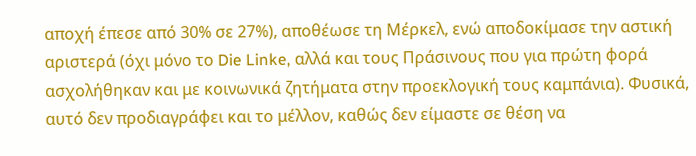αποχή έπεσε από 30% σε 27%), αποθέωσε τη Μέρκελ, ενώ αποδοκίμασε την αστική αριστερά (όχι μόνο το Die Linke, αλλά και τους Πράσινους που για πρώτη φορά ασχολήθηκαν και με κοινωνικά ζητήματα στην προεκλογική τους καμπάνια). Φυσικά, αυτό δεν προδιαγράφει και το μέλλον, καθώς δεν είμαστε σε θέση να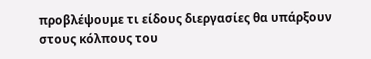προβλέψουμε τι είδους διεργασίες θα υπάρξουν στους κόλπους του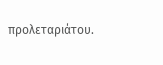προλεταριάτου.